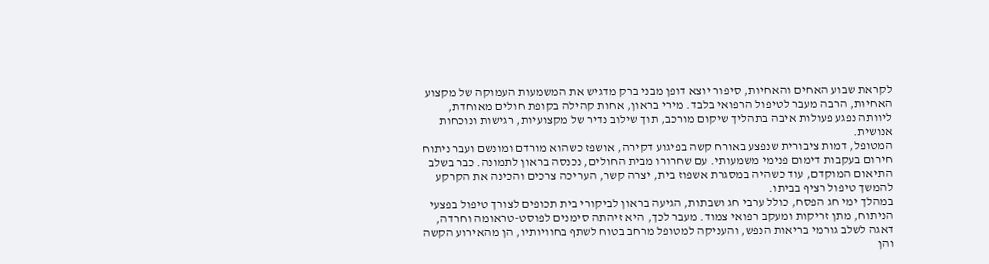לקראת שבוע האחים והאחיות, סיפור יוצא דופן מבני ברק מדגיש את המשמעות העמוקה של מקצוע האחיוּת, הרבה מעבר לטיפול הרפואי בלבד. מירי בראון, אחות קהילה בקופת חולים מאוחדת, ליוותה נפגע פעולות איבה בתהליך שיקום מורכב, תוך שילוב נדיר של מקצועיות, רגישות ונוכחות אנושית.
המטופל, דמות ציבורית שנפצע באורח קשה בפיגוע דקירה, אושפז כשהוא מורדם ומונשם ועבר ניתוח חירום בעקבות דימום פנימי משמעותי. עם שחרורו מבית החולים, נכנסה בראון לתמונה. כבר בשלב התיאום המוקדם, עוד כשהיה במסגרת אשפוז בית, יצרה קשר, העריכה צרכים והכינה את הקרקע להמשך טיפול רציף בביתו.
במהלך ימי חג הפסח, כולל ערבי חג ושבתות, הגיעה בראון לביקורי בית תכופים לצורך טיפול בפצעי הניתוח, מתן זריקות ומעקב רפואי צמוד. מעבר לכך, היא זיהתה סימנים לפוסט-טראומה וחרדה, דאגה לשלב גורמי בריאות הנפש, והעניקה למטופל מרחב בטוח לשתף בחוויותיו, הן מהאירוע הקשה והן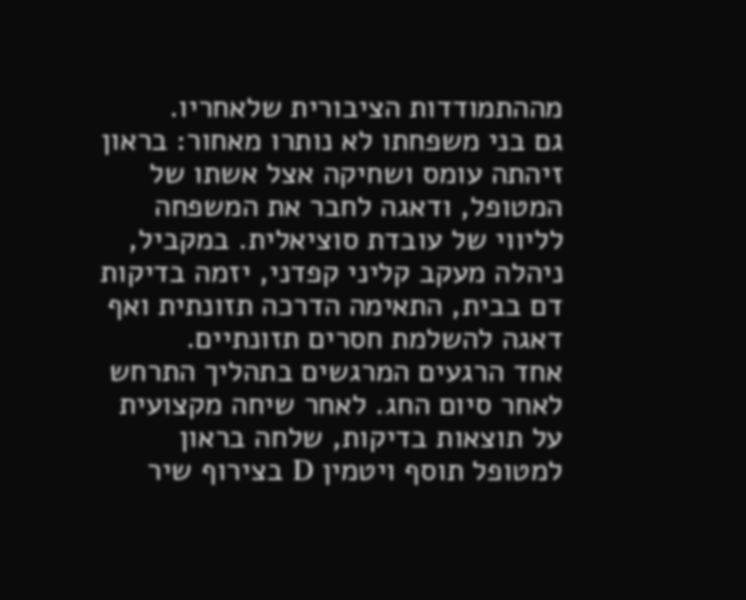מההתמודדות הציבורית שלאחריו.
גם בני משפחתו לא נותרו מאחור: בראון זיהתה עומס ושחיקה אצל אשתו של המטופל, ודאגה לחבר את המשפחה לליווי של עובדת סוציאלית. במקביל, ניהלה מעקב קליני קפדני, יזמה בדיקות דם בבית, התאימה הדרכה תזונתית ואף דאגה להשלמת חסרים תזונתיים.
אחד הרגעים המרגשים בתהליך התרחש לאחר סיום החג. לאחר שיחה מקצועית על תוצאות בדיקות, שלחה בראון למטופל תוסף ויטמין D בצירוף שיר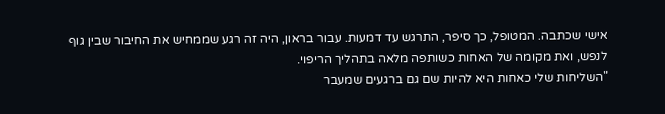אישי שכתבה. המטופל, כך סיפר, התרגש עד דמעות. עבור בראון, היה זה רגע שממחיש את החיבור שבין גוף לנפש, ואת מקומה של האחות כשותפה מלאה בתהליך הריפוי.
"השליחות שלי כאחות היא להיות שם גם ברגעים שמעבר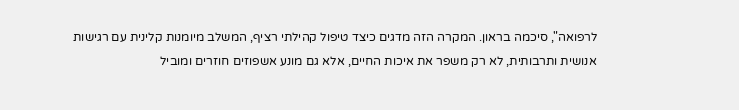לרפואה", סיכמה בראון. המקרה הזה מדגים כיצד טיפול קהילתי רציף, המשלב מיומנות קלינית עם רגישות אנושית ותרבותית, לא רק משפר את איכות החיים, אלא גם מונע אשפוזים חוזרים ומוביל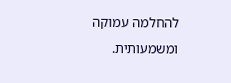להחלמה עמוקה ומשמעותית.